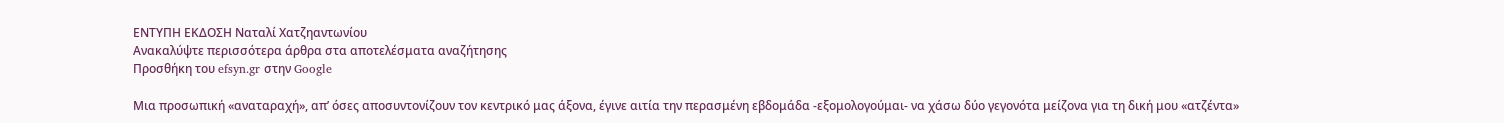ΕΝΤΥΠΗ ΕΚΔΟΣΗ Ναταλί Χατζηαντωνίου
Ανακαλύψτε περισσότερα άρθρα στα αποτελέσματα αναζήτησης
Προσθήκη του efsyn.gr στην Google

Μια προσωπική «αναταραχή», απ’ όσες αποσυντονίζουν τον κεντρικό μας άξονα, έγινε αιτία την περασμένη εβδομάδα -εξομολογούμαι- να χάσω δύο γεγονότα μείζονα για τη δική μου «ατζέντα»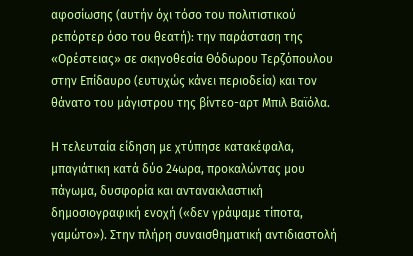αφοσίωσης (αυτήν όχι τόσο του πολιτιστικού ρεπόρτερ όσο του θεατή): την παράσταση της «Ορέστειας» σε σκηνοθεσία Θόδωρου Τερζόπουλου στην Επίδαυρο (ευτυχώς κάνει περιοδεία) και τον θάνατο του μάγιστρου της βίντεο-αρτ Μπιλ Βαϊόλα.

Η τελευταία είδηση με χτύπησε κατακέφαλα, μπαγιάτικη κατά δύο 24ωρα, προκαλώντας μου πάγωμα, δυσφορία και αντανακλαστική δημοσιογραφική ενοχή («δεν γράψαμε τίποτα, γαμώτο»). Στην πλήρη συναισθηματική αντιδιαστολή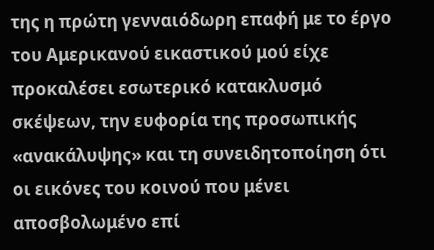της η πρώτη γενναιόδωρη επαφή με το έργο του Αμερικανού εικαστικού μού είχε προκαλέσει εσωτερικό κατακλυσμό σκέψεων, την ευφορία της προσωπικής «ανακάλυψης» και τη συνειδητοποίηση ότι οι εικόνες του κοινού που μένει αποσβολωμένο επί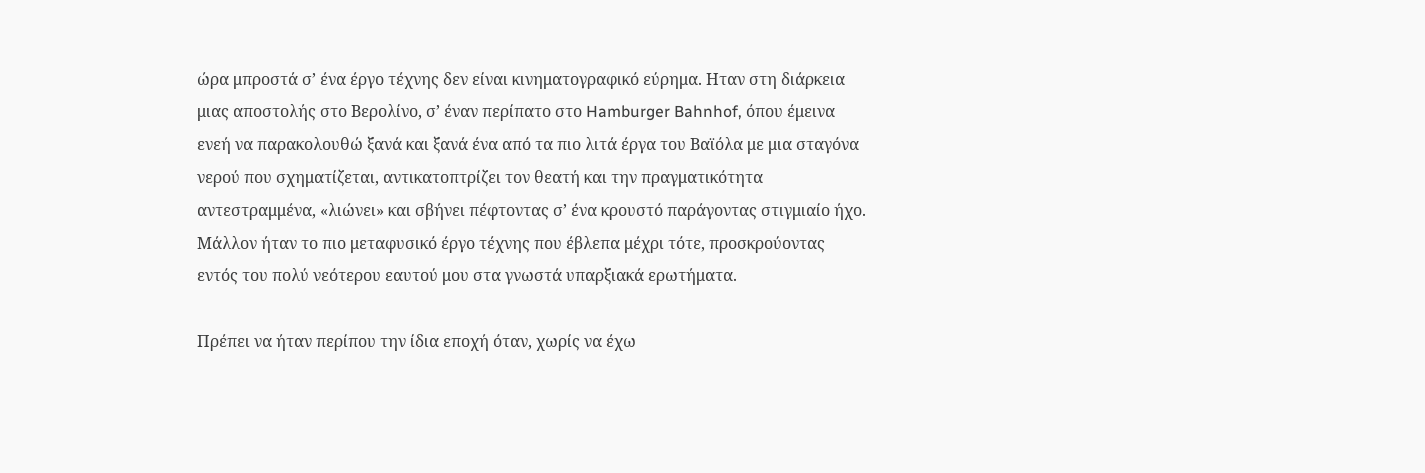ώρα μπροστά σ’ ένα έργο τέχνης δεν είναι κινηματογραφικό εύρημα. Ηταν στη διάρκεια μιας αποστολής στο Βερολίνο, σ’ έναν περίπατο στο Hamburger Bahnhof, όπου έμεινα ενεή να παρακολουθώ ξανά και ξανά ένα από τα πιο λιτά έργα του Βαϊόλα με μια σταγόνα νερού που σχηματίζεται, αντικατοπτρίζει τον θεατή και την πραγματικότητα αντεστραμμένα, «λιώνει» και σβήνει πέφτοντας σ’ ένα κρουστό παράγοντας στιγμιαίο ήχο. Μάλλον ήταν το πιο μεταφυσικό έργο τέχνης που έβλεπα μέχρι τότε, προσκρούοντας εντός του πολύ νεότερου εαυτού μου στα γνωστά υπαρξιακά ερωτήματα.

Πρέπει να ήταν περίπου την ίδια εποχή όταν, χωρίς να έχω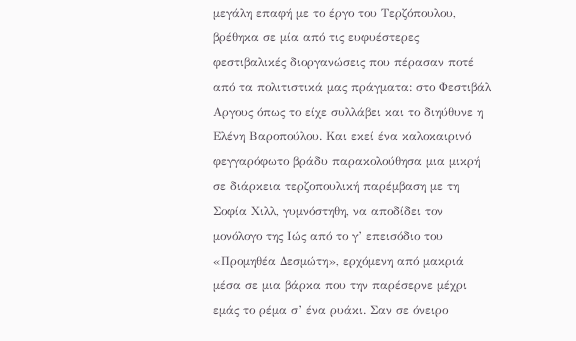μεγάλη επαφή με το έργο του Τερζόπουλου, βρέθηκα σε μία από τις ευφυέστερες φεστιβαλικές διοργανώσεις που πέρασαν ποτέ από τα πολιτιστικά μας πράγματα: στο Φεστιβάλ Αργους όπως το είχε συλλάβει και το διηύθυνε η Ελένη Βαροπούλου. Και εκεί ένα καλοκαιρινό φεγγαρόφωτο βράδυ παρακολούθησα μια μικρή σε διάρκεια τερζοπουλική παρέμβαση με τη Σοφία Χιλλ, γυμνόστηθη, να αποδίδει τον μονόλογο της Ιώς από το γ’ επεισόδιο του «Προμηθέα Δεσμώτη», ερχόμενη από μακριά μέσα σε μια βάρκα που την παρέσερνε μέχρι εμάς το ρέμα σ’ ένα ρυάκι. Σαν σε όνειρο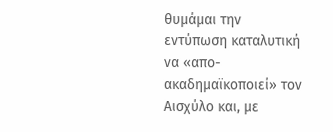θυμάμαι την εντύπωση καταλυτική να «απο-ακαδημαϊκοποιεί» τον Αισχύλο και, με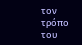τον τρόπο του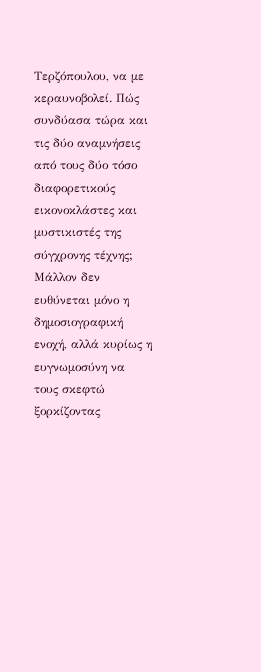Τερζόπουλου, να με κεραυνοβολεί. Πώς συνδύασα τώρα και τις δύο αναμνήσεις από τους δύο τόσο διαφορετικούς εικονοκλάστες και μυστικιστές της σύγχρονης τέχνης; Μάλλον δεν ευθύνεται μόνο η δημοσιογραφική ενοχή, αλλά κυρίως η ευγνωμοσύνη να τους σκεφτώ ξορκίζοντας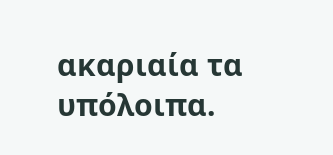ακαριαία τα υπόλοιπα.